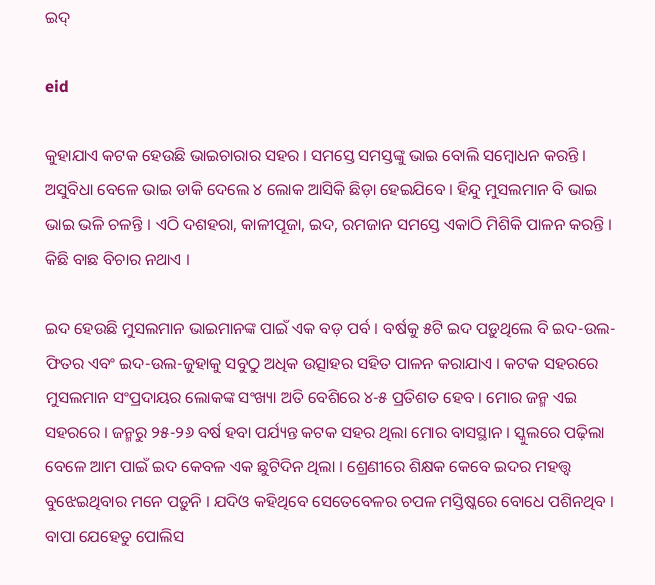ଇଦ୍

eid

କୁହାଯାଏ କଟକ ହେଉଛି ଭାଇଚାରାର ସହର । ସମସ୍ତେ ସମସ୍ତଙ୍କୁ ଭାଇ ବୋଲି ସମ୍ବୋଧନ କରନ୍ତି । ଅସୁବିଧା ବେଳେ ଭାଇ ଡାକି ଦେଲେ ୪ ଲୋକ ଆସିକି ଛିଡ଼ା ହେଇଯିବେ । ହିନ୍ଦୁ ମୁସଲମାନ ବି ଭାଇ ଭାଇ ଭଳି ଚଳନ୍ତି । ଏଠି ଦଶହରା, କାଳୀପୂଜା, ଇଦ, ରମଜାନ ସମସ୍ତେ ଏକାଠି ମିଶିକି ପାଳନ କରନ୍ତି । କିଛି ବାଛ ବିଚାର ନଥାଏ ।

ଇଦ ହେଉଛି ମୁସଲମାନ ଭାଇମାନଙ୍କ ପାଇଁ ଏକ ବଡ଼ ପର୍ବ । ବର୍ଷକୁ ୫ଟି ଇଦ ପଡ଼ୁଥିଲେ ବି ଇଦ-ଉଲ-ଫିତର ଏବଂ ଇଦ-ଉଲ-ଜୁହାକୁ ସବୁଠୁ ଅଧିକ ଉତ୍ସାହର ସହିତ ପାଳନ କରାଯାଏ । କଟକ ସହରରେ ମୁସଲମାନ ସଂପ୍ରଦାୟର ଲୋକଙ୍କ ସଂଖ୍ୟା ଅତି ବେଶିରେ ୪-୫ ପ୍ରତିଶତ ହେବ । ମୋର ଜନ୍ମ ଏଇ ସହରରେ । ଜନ୍ମରୁ ୨୫-୨୬ ବର୍ଷ ହବା ପର୍ଯ୍ୟନ୍ତ କଟକ ସହର ଥିଲା ମୋର ବାସସ୍ଥାନ । ସ୍କୁଲରେ ପଢ଼ିଲା ବେଳେ ଆମ ପାଇଁ ଇଦ କେବଳ ଏକ ଛୁଟିଦିନ ଥିଲା । ଶ୍ରେଣୀରେ ଶିକ୍ଷକ କେବେ ଇଦର ମହତ୍ତ୍ୱ ବୁଝେଇଥିବାର ମନେ ପଡ଼ୁନି । ଯଦିଓ କହିଥିବେ ସେତେବେଳର ଚପଳ ମସ୍ତିଷ୍କରେ ବୋଧେ ପଶିନଥିବ । ବାପା ଯେହେତୁ ପୋଲିସ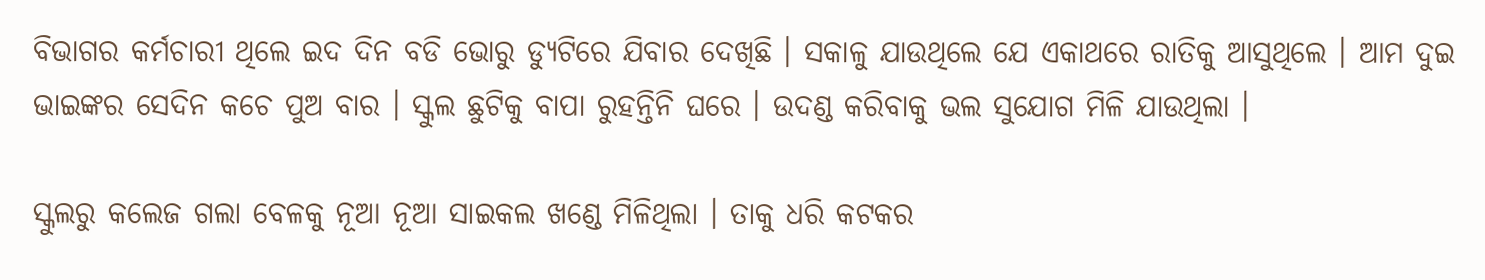ବିଭାଗର କର୍ମଚାରୀ ଥିଲେ ଇଦ ଦିନ ବଡି ଭୋରୁ ଡ୍ୟୁଟିରେ ଯିବାର ଦେଖିଛି । ସକାଳୁ ଯାଉଥିଲେ ଯେ ଏକାଥରେ ରାତିକୁ ଆସୁଥିଲେ । ଆମ ଦୁଇ ଭାଇଙ୍କର ସେଦିନ କଚେ ପୁଅ ବାର । ସ୍କୁଲ ଛୁଟିକୁ ବାପା ରୁହନ୍ତିନି ଘରେ । ଉଦଣ୍ଡ କରିବାକୁ ଭଲ ସୁଯୋଗ ମିଳି ଯାଉଥିଲା ।

ସ୍କୁଲରୁ କଲେଜ ଗଲା ବେଳକୁ ନୂଆ ନୂଆ ସାଇକଲ ଖଣ୍ଡେ ମିଳିଥିଲା । ତାକୁ ଧରି କଟକର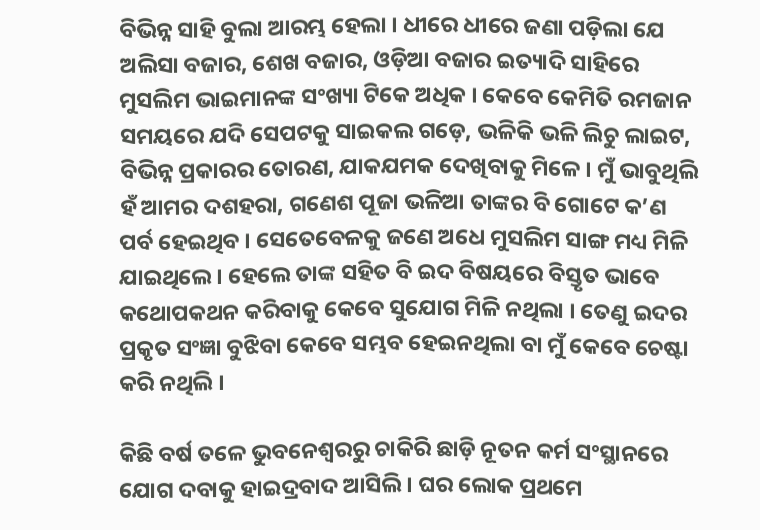ବିଭିନ୍ନ ସାହି ବୁଲା ଆରମ୍ଭ ହେଲା । ଧୀରେ ଧୀରେ ଜଣା ପଡ଼ିଲା ଯେ ଅଲିସା ବଜାର, ଶେଖ ବଜାର, ଓଡ଼ିଆ ବଜାର ଇତ୍ୟାଦି ସାହିରେ ମୁସଲିମ ଭାଇମାନଙ୍କ ସଂଖ୍ୟା ଟିକେ ଅଧିକ । କେବେ କେମିତି ରମଜାନ ସମୟରେ ଯଦି ସେପଟକୁ ସାଇକଲ ଗଡ଼େ, ଭଳିକି ଭଳି ଲିଚୁ ଲାଇଟ, ବିଭିନ୍ନ ପ୍ରକାରର ତୋରଣ, ଯାକଯମକ ଦେଖିବାକୁ ମିଳେ । ମୁଁ ଭାବୁଥିଲି ହଁ ଆମର ଦଶହରା, ଗଣେଶ ପୂଜା ଭଳିଆ ତାଙ୍କର ବି ଗୋଟେ କ’ଣ ପର୍ବ ହେଇଥିବ । ସେତେବେଳକୁ ଜଣେ ଅଧେ ମୁସଲିମ ସାଙ୍ଗ ମଧ୍ୟ ମିଳି ଯାଇଥିଲେ । ହେଲେ ତାଙ୍କ ସହିତ ବି ଇଦ ବିଷୟରେ ବିସ୍ତୃତ ଭାବେ କଥୋପକଥନ କରିବାକୁ କେବେ ସୁଯୋଗ ମିଳି ନଥିଲା । ତେଣୁ ଇଦର ପ୍ରକୃତ ସଂଜ୍ଞା ବୁଝିବା କେବେ ସମ୍ଭବ ହେଇନଥିଲା ବା ମୁଁ କେବେ ଚେଷ୍ଟା କରି ନଥିଲି ।

କିଛି ବର୍ଷ ତଳେ ଭୁବନେଶ୍ୱରରୁ ଚାକିରି ଛାଡ଼ି ନୂତନ କର୍ମ ସଂସ୍ଥାନରେ ଯୋଗ ଦବାକୁ ହାଇଦ୍ରବାଦ ଆସିଲି । ଘର ଲୋକ ପ୍ରଥମେ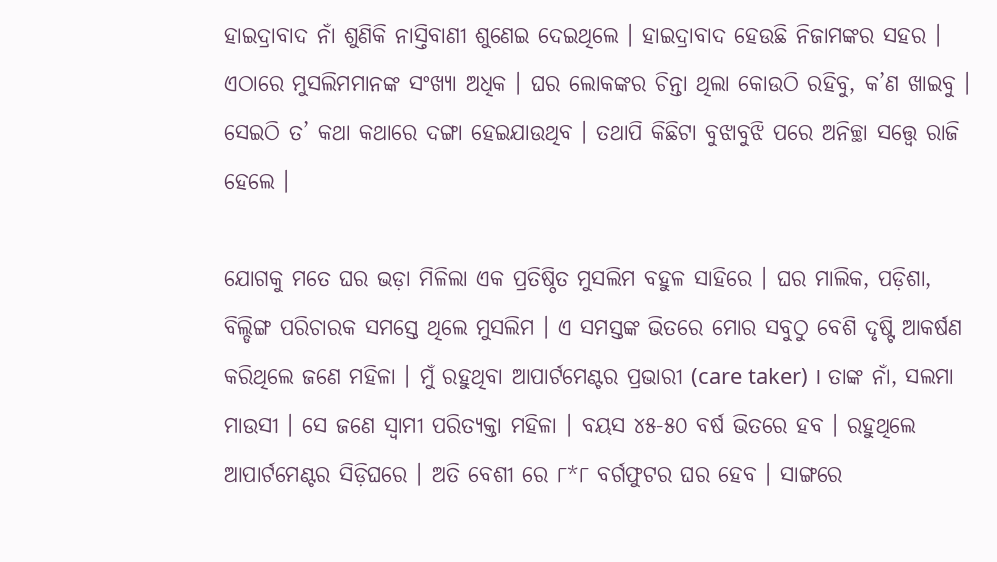ହାଇଦ୍ରାବାଦ ନାଁ ଶୁଣିକି ନାସ୍ତିବାଣୀ ଶୁଣେଇ ଦେଇଥିଲେ । ହାଇଦ୍ରାବାଦ ହେଉଛି ନିଜାମଙ୍କର ସହର । ଏଠାରେ ମୁସଲିମମାନଙ୍କ ସଂଖ୍ୟା ଅଧିକ । ଘର ଲୋକଙ୍କର ଚିନ୍ତା ଥିଲା କୋଉଠି ରହିବୁ, କ’ଣ ଖାଇବୁ । ସେଇଠି ତ’ କଥା କଥାରେ ଦଙ୍ଗା ହେଇଯାଉଥିବ । ତଥାପି କିଛିଟା ବୁଝାବୁଝି ପରେ ଅନିଚ୍ଛା ସତ୍ତ୍ୱେ ରାଜି ହେଲେ ।

ଯୋଗକୁ ମତେ ଘର ଭଡ଼ା ମିଳିଲା ଏକ ପ୍ରତିଷ୍ଠିତ ମୁସଲିମ ବହୁଳ ସାହିରେ । ଘର ମାଲିକ, ପଡ଼ିଶା, ବିଲ୍ଡିଙ୍ଗ ପରିଚାରକ ସମସ୍ତେ ଥିଲେ ମୁସଲିମ । ଏ ସମସ୍ତଙ୍କ ଭିତରେ ମୋର ସବୁଠୁ ବେଶି ଦୃଷ୍ଟି ଆକର୍ଷଣ କରିଥିଲେ ଜଣେ ମହିଳା । ମୁଁ ରହୁଥିବା ଆପାର୍ଟମେଣ୍ଟର ପ୍ରଭାରୀ (care taker) । ତାଙ୍କ ନାଁ, ସଲମା ମାଉସୀ । ସେ ଜଣେ ସ୍ୱାମୀ ପରିତ୍ୟକ୍ତା ମହିଳା । ବୟସ ୪୫-୫୦ ବର୍ଷ ଭିତରେ ହବ । ରହୁଥିଲେ ଆପାର୍ଟମେଣ୍ଟର ସିଡ଼ିଘରେ । ଅତି ବେଶୀ ରେ ୮*୮ ବର୍ଗଫୁଟର ଘର ହେବ । ସାଙ୍ଗରେ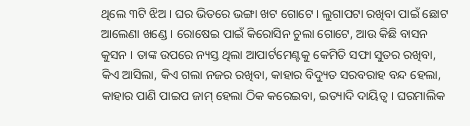ଥିଲେ ୩ଟି ଝିଅ । ଘର ଭିତରେ ଭଙ୍ଗା ଖଟ ଗୋଟେ । ଲୁଗାପଟା ରଖିବା ପାଇଁ ଛୋଟ ଆଲେଣା ଖଣ୍ଡେ । ରୋଷେଇ ପାଇଁ କିରୋସିନ ଚୁଲା ଗୋଟେ, ଆଉ କିଛି ବାସନ କୁସନ । ତାଙ୍କ ଉପରେ ନ୍ୟସ୍ତ ଥିଲା ଆପାର୍ଟମେଣ୍ଟକୁ କେମିତି ସଫା ସୁତର ରଖିବା, କିଏ ଆସିଲା, କିଏ ଗଲା ନଜର ରଖିବା, କାହାର ବିଦ୍ୟୁତ ସରବରାହ ବନ୍ଦ ହେଲା, କାହାର ପାଣି ପାଇପ ଜାମ୍ ହେଲା ଠିକ କରେଇବା, ଇତ୍ୟାଦି ଦାୟିତ୍ୱ । ଘରମାଲିକ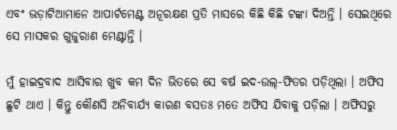ଏବଂ ଭଡ଼ାଟିଆମାନେ ଆପାର୍ଟମେଣ୍ଟ ଅନୂରକ୍ଷଣ ପ୍ରତି ମାସରେ କିଛି କିଛି ଟଙ୍କା ଦିଅନ୍ତି । ସେଇଥିରେ ସେ ମାସକର ଗୁଜୁରାଣ ମେଣ୍ଟାନ୍ତି ।

ମୁଁ ହାଇଦ୍ରବାଦ ଆସିବାର ଖୁବ କମ ଦିନ ଭିତରେ ସେ ବର୍ଷ ଇଦ-ଉଲ୍-ଫିତର ପଡ଼ିଥିଲା । ଅଫିସ ଛୁଟି ଥାଏ । କିନ୍ତୁ କୌଣସି ଅନିବାର୍ଯ୍ୟ କାରଣ ବସତଃ ମତେ ଅଫିସ ଯିବାକୁ ପଡ଼ିଲା । ଅଫିସରୁ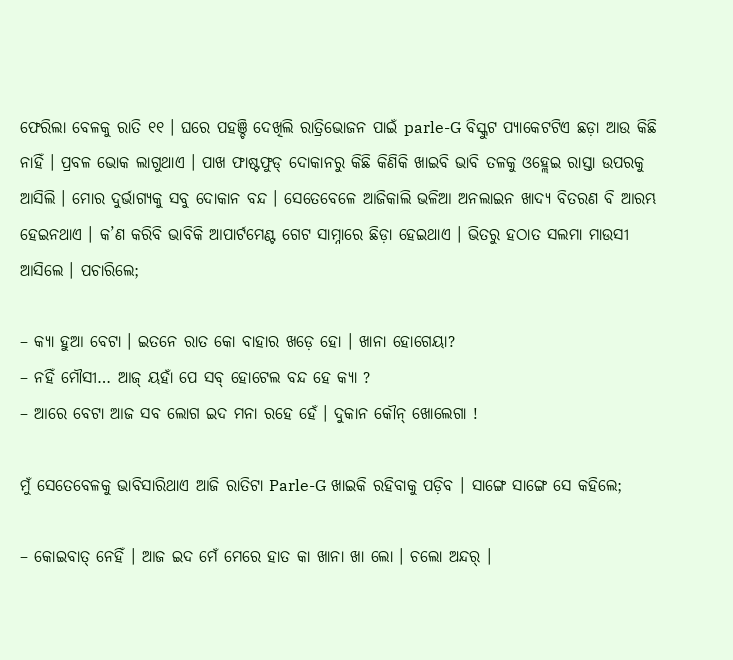ଫେରିଲା ବେଳକୁ ରାତି ୧୧ । ଘରେ ପହଞ୍ଚି ଦେଖିଲି ରାତ୍ରିଭୋଜନ ପାଇଁ parle-G ବିସ୍କୁଟ ପ୍ୟାକେଟଟିଏ ଛଡ଼ା ଆଉ କିଛି ନାହିଁ । ପ୍ରବଳ ଭୋକ ଲାଗୁଥାଏ । ପାଖ ଫାଷ୍ଟଫୁଡ୍ ଦୋକାନରୁ କିଛି କିଣିକି ଖାଇବି ଭାବି ତଳକୁ ଓହ୍ଲେଇ ରାସ୍ତା ଉପରକୁ ଆସିଲି । ମୋର ଦୁର୍ଭାଗ୍ୟକୁ ସବୁ ଦୋକାନ ବନ୍ଦ । ସେତେବେଳେ ଆଜିକାଲି ଭଳିଆ ଅନଲାଇନ ଖାଦ୍ୟ ବିତରଣ ବି ଆରମ୍ଭ ହେଇନଥାଏ । କ’ଣ କରିବି ଭାବିକି ଆପାର୍ଟମେଣ୍ଟ ଗେଟ ସାମ୍ନାରେ ଛିଡ଼ା ହେଇଥାଏ । ଭିତରୁ ହଠାତ ସଲମା ମାଉସୀ ଆସିଲେ । ପଚାରିଲେ;

– କ୍ୟା ହୁଆ ବେଟା । ଇତନେ ରାତ କୋ ବାହାର ଖଡ଼େ ହୋ । ଖାନା ହୋଗେୟା?
– ନହିଁ ମୌସୀ… ଆଜ୍ ୟହାଁ ପେ ସବ୍ ହୋଟେଲ ବନ୍ଦ ହେ କ୍ୟା ?
– ଆରେ ବେଟା ଆଜ ସବ ଲୋଗ ଇଦ ମନା ରହେ ହେଁ । ଦୁକାନ କୌନ୍ ଖୋଲେଗା !

ମୁଁ ସେତେବେଳକୁ ଭାବିସାରିଥାଏ ଆଜି ରାତିଟା Parle-G ଖାଇକି ରହିବାକୁ ପଡ଼ିବ । ସାଙ୍ଗେ ସାଙ୍ଗେ ସେ କହିଲେ;

– କୋଇବାତ୍ ନେହିଁ । ଆଜ ଇଦ ମେଁ ମେରେ ହାତ କା ଖାନା ଖା ଲୋ । ଚଲୋ ଅନ୍ଦର୍ ।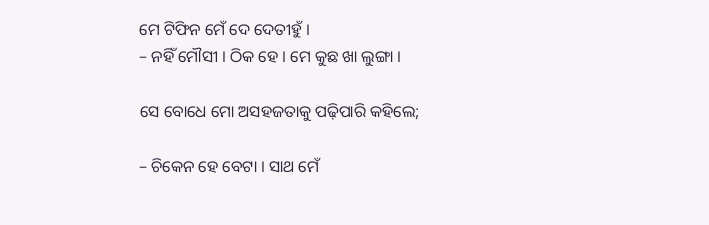ମେ ଟିଫିନ ମେଁ ଦେ ଦେତୀହୁଁ ।
– ନହିଁ ମୌସୀ । ଠିକ ହେ । ମେ କୁଛ ଖା ଲୁଙ୍ଗା ।

ସେ ବୋଧେ ମୋ ଅସହଜତାକୁ ପଢ଼ିପାରି କହିଲେ;

– ଚିକେନ ହେ ବେଟା । ସାଥ ମେଁ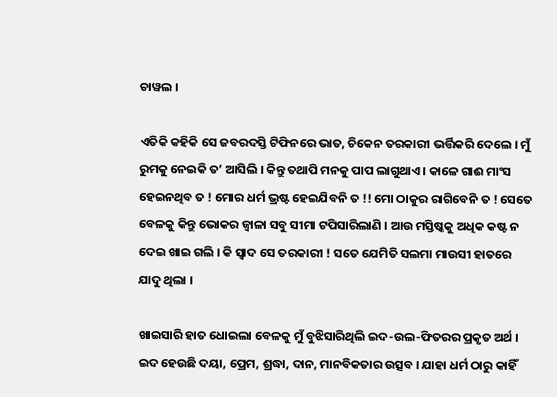ଚାୱଲ ।

ଏତିକି କହିକି ସେ ଜବରଦସ୍ତି ଟିଫିନରେ ଭାତ, ଚିକେନ ତରକାରୀ ଭର୍ତ୍ତିକରି ଦେଲେ । ମୁଁ ରୁମକୁ ନେଇକି ତ’ ଆସିଲି । କିନ୍ତୁ ତଥାପି ମନକୁ ପାପ ଲାଗୁଥାଏ । କାଳେ ଗାଈ ମାଂସ ହେଇନଥିବ ତ ! ମୋର ଧର୍ମ ଭ୍ରଷ୍ଟ ହେଇଯିବନି ତ !! ମୋ ଠାକୁର ରାଗିବେନି ତ ! ସେତେ ବେଳକୁ କିନ୍ତୁ ଭୋକର ଜ୍ୱାଳା ସବୁ ସୀମା ଟପିସାରିଲାଣି । ଆଉ ମସ୍ତିଷ୍କକୁ ଅଧିକ କଷ୍ଟ ନ ଦେଇ ଖାଇ ଗଲି । କି ସ୍ୱାଦ ସେ ତରକାରୀ ! ସତେ ଯେମିତି ସଲମା ମାଉସୀ ହାତରେ ଯାଦୁ ଥିଲା ।

ଖାଇସାରି ହାତ ଧୋଇଲା ବେଳକୁ ମୁଁ ବୁଝିସାରିଥିଲି ଇଦ-ଉଲ-ଫିତରର ପ୍ରକୃତ ଅର୍ଥ । ଇଦ ହେଉଛି ଦୟା, ପ୍ରେମ, ଶ୍ରଦ୍ଧା, ଦାନ, ମାନବିକତାର ଉତ୍ସବ । ଯାହା ଧର୍ମ ଠାରୁ କାହିଁ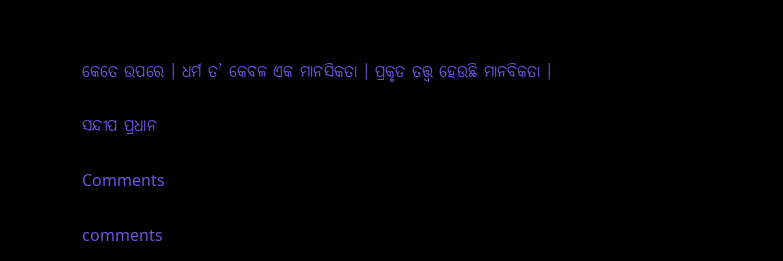କେତେ ଉପରେ । ଧର୍ମ ତ’ କେବଳ ଏକ ମାନସିକତା । ପ୍ରକୃତ ତତ୍ତ୍ୱ ହେଉଛି ମାନବିକତା ।

ସନ୍ଦୀପ ପ୍ରଧାନ

Comments

comments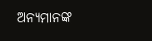ଅନ୍ୟମାନଙ୍କ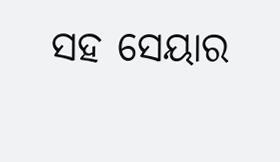ସହ ସେୟାର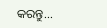କରନ୍ତୁ...